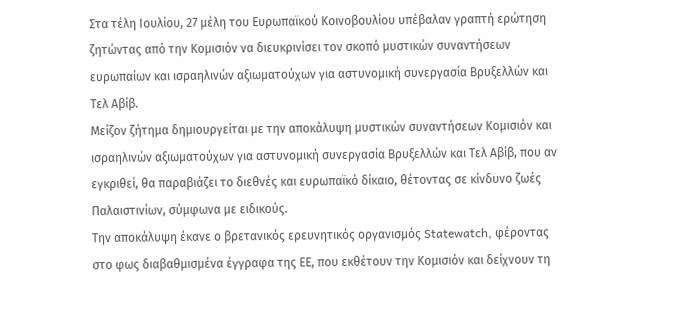Στα τέλη Ιουλίου, 27 μέλη του Ευρωπαϊκού Κοινοβουλίου υπέβαλαν γραπτή ερώτηση ζητώντας από την Κομισιόν να διευκρινίσει τον σκοπό μυστικών συναντήσεων ευρωπαίων και ισραηλινών αξιωματούχων για αστυνομική συνεργασία Βρυξελλών και Τελ Αβίβ.
Μείζον ζήτημα δημιουργείται με την αποκάλυψη μυστικών συναντήσεων Κομισιόν και ισραηλινών αξιωματούχων για αστυνομική συνεργασία Βρυξελλών και Τελ Αβίβ, που αν εγκριθεί, θα παραβιάζει το διεθνές και ευρωπαϊκό δίκαιο, θέτοντας σε κίνδυνο ζωές Παλαιστινίων, σύμφωνα με ειδικούς.
Την αποκάλυψη έκανε ο βρετανικός ερευνητικός οργανισμός Statewatch, φέροντας στο φως διαβαθμισμένα έγγραφα της ΕΕ, που εκθέτουν την Κομισιόν και δείχνουν τη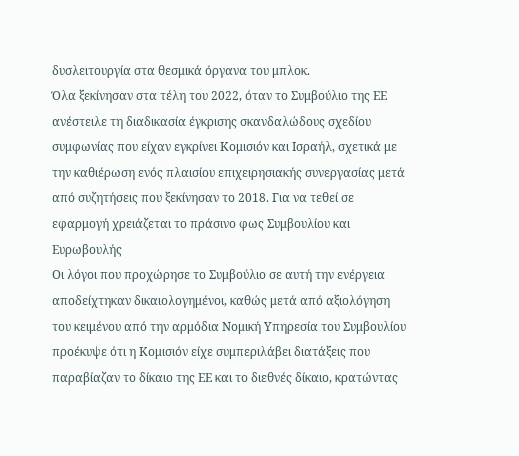δυσλειτουργία στα θεσμικά όργανα του μπλοκ.
Όλα ξεκίνησαν στα τέλη του 2022, όταν το Συμβούλιο της ΕΕ ανέστειλε τη διαδικασία έγκρισης σκανδαλώδους σχεδίου συμφωνίας που είχαν εγκρίνει Κομισιόν και Ισραήλ, σχετικά με την καθιέρωση ενός πλαισίου επιχειρησιακής συνεργασίας μετά από συζητήσεις που ξεκίνησαν το 2018. Για να τεθεί σε εφαρμογή χρειάζεται το πράσινο φως Συμβουλίου και Ευρωβουλής
Οι λόγοι που προχώρησε το Συμβούλιο σε αυτή την ενέργεια αποδείχτηκαν δικαιολογημένοι, καθώς μετά από αξιολόγηση του κειμένου από την αρμόδια Νομική Υπηρεσία του Συμβουλίου προέκυψε ότι η Κομισιόν είχε συμπεριλάβει διατάξεις που παραβίαζαν το δίκαιο της ΕΕ και το διεθνές δίκαιο, κρατώντας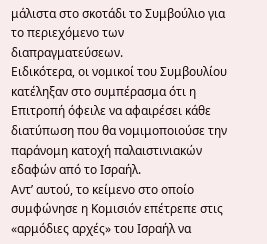μάλιστα στο σκοτάδι το Συμβούλιο για το περιεχόμενο των διαπραγματεύσεων.
Ειδικότερα, οι νομικοί του Συμβουλίου κατέληξαν στο συμπέρασμα ότι η Επιτροπή όφειλε να αφαιρέσει κάθε διατύπωση που θα νομιμοποιούσε την παράνομη κατοχή παλαιστινιακών εδαφών από το Ισραήλ.
Αντ’ αυτού, το κείμενο στο οποίο συμφώνησε η Κομισιόν επέτρεπε στις «αρμόδιες αρχές» του Ισραήλ να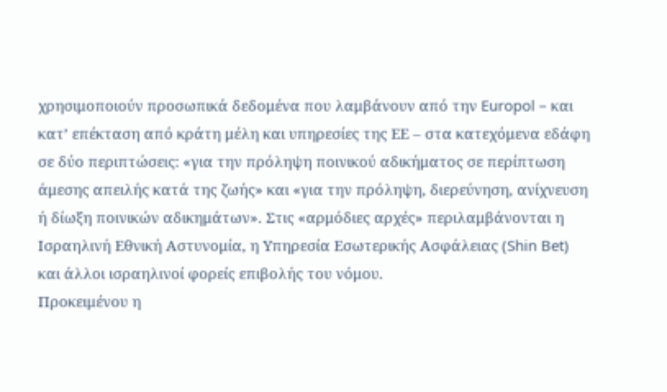χρησιμοποιούν προσωπικά δεδομένα που λαμβάνουν από την Europol – και κατ’ επέκταση από κράτη μέλη και υπηρεσίες της ΕΕ – στα κατεχόμενα εδάφη σε δύο περιπτώσεις: «για την πρόληψη ποινικού αδικήματος σε περίπτωση άμεσης απειλής κατά της ζωής» και «για την πρόληψη, διερεύνηση, ανίχνευση ή δίωξη ποινικών αδικημάτων». Στις «αρμόδιες αρχές» περιλαμβάνονται η Ισραηλινή Εθνική Αστυνομία, η Υπηρεσία Εσωτερικής Ασφάλειας (Shin Bet) και άλλοι ισραηλινοί φορείς επιβολής του νόμου.
Προκειμένου η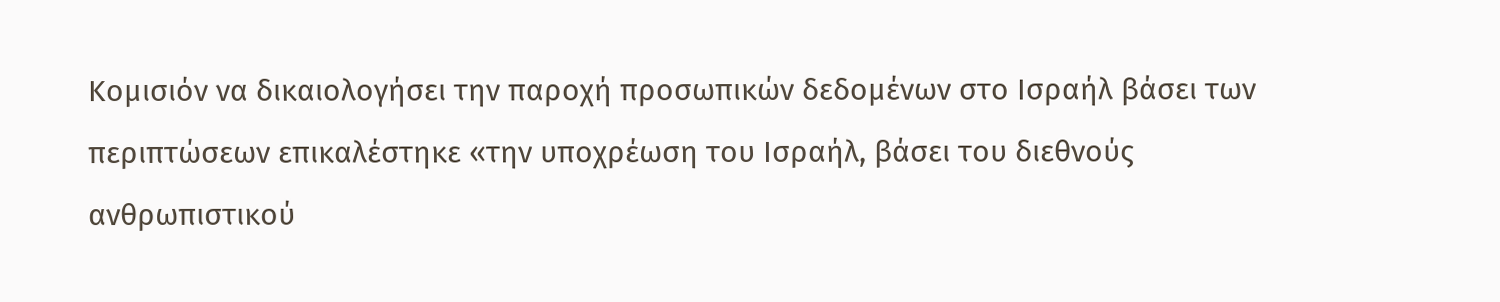Κομισιόν να δικαιολογήσει την παροχή προσωπικών δεδομένων στο Ισραήλ βάσει των περιπτώσεων επικαλέστηκε «την υποχρέωση του Ισραήλ, βάσει του διεθνούς ανθρωπιστικού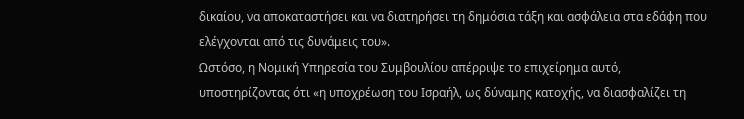δικαίου, να αποκαταστήσει και να διατηρήσει τη δημόσια τάξη και ασφάλεια στα εδάφη που ελέγχονται από τις δυνάμεις του».
Ωστόσο, η Νομική Υπηρεσία του Συμβουλίου απέρριψε το επιχείρημα αυτό, υποστηρίζοντας ότι «η υποχρέωση του Ισραήλ, ως δύναμης κατοχής, να διασφαλίζει τη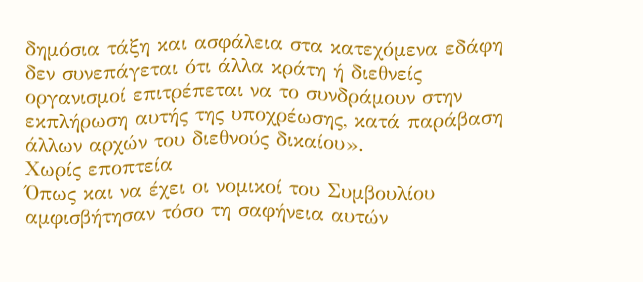δημόσια τάξη και ασφάλεια στα κατεχόμενα εδάφη δεν συνεπάγεται ότι άλλα κράτη ή διεθνείς οργανισμοί επιτρέπεται να το συνδράμουν στην εκπλήρωση αυτής της υποχρέωσης, κατά παράβαση άλλων αρχών του διεθνούς δικαίου».
Χωρίς εποπτεία
Όπως και να έχει οι νομικοί του Συμβουλίου αμφισβήτησαν τόσο τη σαφήνεια αυτών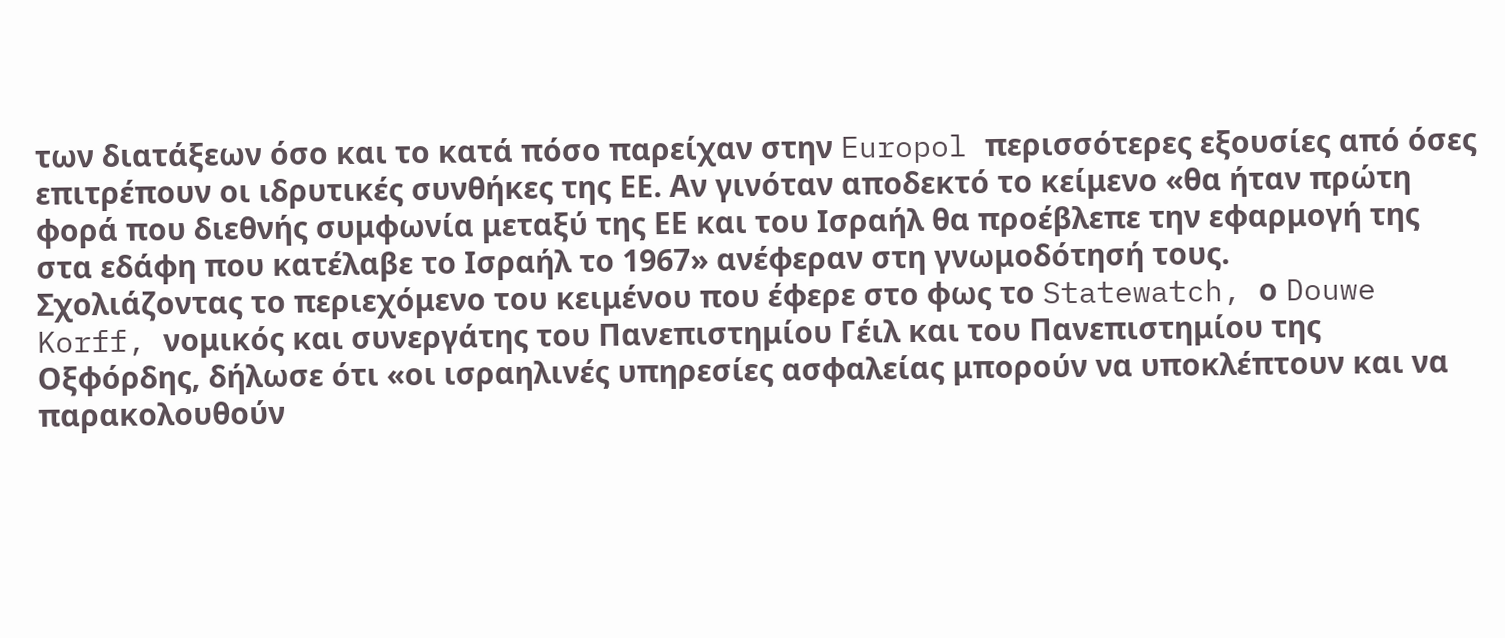των διατάξεων όσο και το κατά πόσο παρείχαν στην Europol περισσότερες εξουσίες από όσες επιτρέπουν οι ιδρυτικές συνθήκες της ΕΕ. Αν γινόταν αποδεκτό το κείμενο «θα ήταν πρώτη φορά που διεθνής συμφωνία μεταξύ της ΕΕ και του Ισραήλ θα προέβλεπε την εφαρμογή της στα εδάφη που κατέλαβε το Ισραήλ το 1967» ανέφεραν στη γνωμοδότησή τους.
Σχολιάζοντας το περιεχόμενο του κειμένου που έφερε στο φως το Statewatch, ο Douwe Korff, νομικός και συνεργάτης του Πανεπιστημίου Γέιλ και του Πανεπιστημίου της Οξφόρδης, δήλωσε ότι «οι ισραηλινές υπηρεσίες ασφαλείας μπορούν να υποκλέπτουν και να παρακολουθούν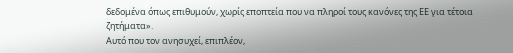δεδομένα όπως επιθυμούν, χωρίς εποπτεία που να πληροί τους κανόνες της ΕΕ για τέτοια ζητήματα».
Αυτό που τον ανησυχεί, επιπλέον,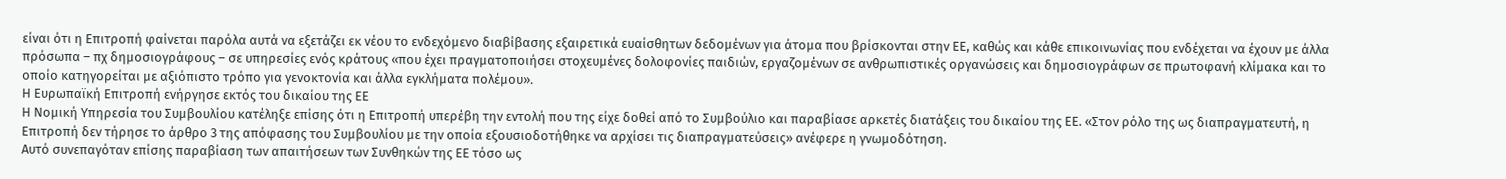είναι ότι η Επιτροπή φαίνεται παρόλα αυτά να εξετάζει εκ νέου το ενδεχόμενο διαβίβασης εξαιρετικά ευαίσθητων δεδομένων για άτομα που βρίσκονται στην ΕΕ, καθώς και κάθε επικοινωνίας που ενδέχεται να έχουν με άλλα πρόσωπα – πχ δημοσιογράφους – σε υπηρεσίες ενός κράτους «που έχει πραγματοποιήσει στοχευμένες δολοφονίες παιδιών, εργαζομένων σε ανθρωπιστικές οργανώσεις και δημοσιογράφων σε πρωτοφανή κλίμακα και το οποίο κατηγορείται με αξιόπιστο τρόπο για γενοκτονία και άλλα εγκλήματα πολέμου».
Η Ευρωπαϊκή Επιτροπή ενήργησε εκτός του δικαίου της ΕΕ
Η Νομική Υπηρεσία του Συμβουλίου κατέληξε επίσης ότι η Επιτροπή υπερέβη την εντολή που της είχε δοθεί από το Συμβούλιο και παραβίασε αρκετές διατάξεις του δικαίου της ΕΕ. «Στον ρόλο της ως διαπραγματευτή, η Επιτροπή δεν τήρησε το άρθρο 3 της απόφασης του Συμβουλίου με την οποία εξουσιοδοτήθηκε να αρχίσει τις διαπραγματεύσεις» ανέφερε η γνωμοδότηση.
Αυτό συνεπαγόταν επίσης παραβίαση των απαιτήσεων των Συνθηκών της ΕΕ τόσο ως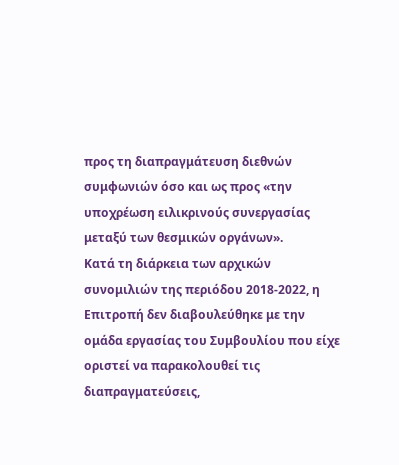προς τη διαπραγμάτευση διεθνών συμφωνιών όσο και ως προς «την υποχρέωση ειλικρινούς συνεργασίας μεταξύ των θεσμικών οργάνων».
Κατά τη διάρκεια των αρχικών συνομιλιών της περιόδου 2018-2022, η Επιτροπή δεν διαβουλεύθηκε με την ομάδα εργασίας του Συμβουλίου που είχε οριστεί να παρακολουθεί τις διαπραγματεύσεις,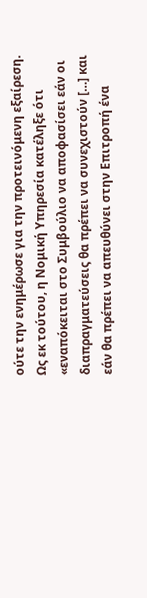ούτε την ενημέρωσε για την προτεινόμενη εξαίρεση.
Ως εκ τούτου, η Νομική Υπηρεσία κατέληξε ότι «εναπόκειται στο Συμβούλιο να αποφασίσει εάν οι διαπραγματεύσεις θα πρέπει να συνεχιστούν […] και εάν θα πρέπει να απευθύνει στην Επιτροπή ένα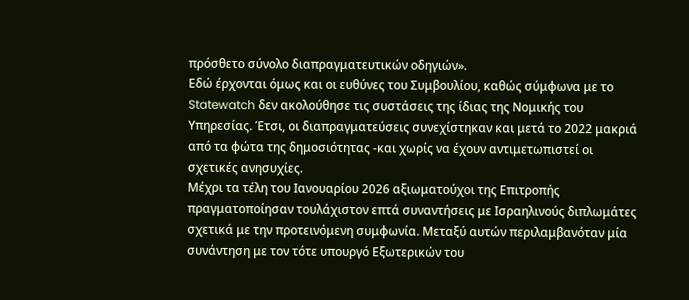πρόσθετο σύνολο διαπραγματευτικών οδηγιών».
Εδώ έρχονται όμως και οι ευθύνες του Συμβουλίου, καθώς σύμφωνα με το Statewatch δεν ακολούθησε τις συστάσεις της ίδιας της Νομικής του Υπηρεσίας. Έτσι, οι διαπραγματεύσεις συνεχίστηκαν και μετά το 2022 μακριά από τα φώτα της δημοσιότητας -και χωρίς να έχουν αντιμετωπιστεί οι σχετικές ανησυχίες.
Μέχρι τα τέλη του Ιανουαρίου 2026 αξιωματούχοι της Επιτροπής πραγματοποίησαν τουλάχιστον επτά συναντήσεις με Ισραηλινούς διπλωμάτες σχετικά με την προτεινόμενη συμφωνία. Μεταξύ αυτών περιλαμβανόταν μία συνάντηση με τον τότε υπουργό Εξωτερικών του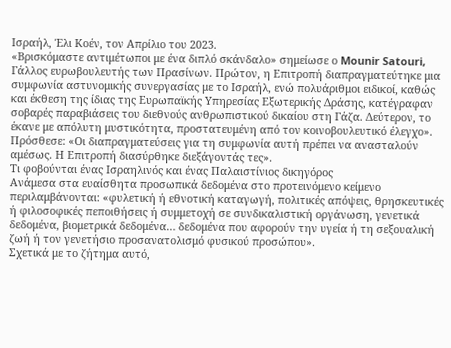Ισραήλ, Έλι Κοέν, τον Απρίλιο του 2023.
«Βρισκόμαστε αντιμέτωποι με ένα διπλό σκάνδαλο» σημείωσε ο Mounir Satouri, Γάλλος ευρωβουλευτής των Πρασίνων. Πρώτον, η Επιτροπή διαπραγματεύτηκε μια συμφωνία αστυνομικής συνεργασίας με το Ισραήλ, ενώ πολυάριθμοι ειδικοί, καθώς και έκθεση της ίδιας της Ευρωπαϊκής Υπηρεσίας Εξωτερικής Δράσης, κατέγραφαν σοβαρές παραβιάσεις του διεθνούς ανθρωπιστικού δικαίου στη Γάζα. Δεύτερον, το έκανε με απόλυτη μυστικότητα, προστατευμένη από τον κοινοβουλευτικό έλεγχο». Πρόσθεσε: «Οι διαπραγματεύσεις για τη συμφωνία αυτή πρέπει να ανασταλούν αμέσως. Η Επιτροπή διασύρθηκε διεξάγοντάς τες».
Τι φοβούνται ένας Ισραηλινός και ένας Παλαιστίνιος δικηγόρος
Ανάμεσα στα ευαίσθητα προσωπικά δεδομένα στο προτεινόμενο κείμενο περιλαμβάνονται: «φυλετική ή εθνοτική καταγωγή, πολιτικές απόψεις, θρησκευτικές ή φιλοσοφικές πεποιθήσεις ή συμμετοχή σε συνδικαλιστική οργάνωση, γενετικά δεδομένα, βιομετρικά δεδομένα… δεδομένα που αφορούν την υγεία ή τη σεξουαλική ζωή ή τον γενετήσιο προσανατολισμό φυσικού προσώπου».
Σχετικά με το ζήτημα αυτό,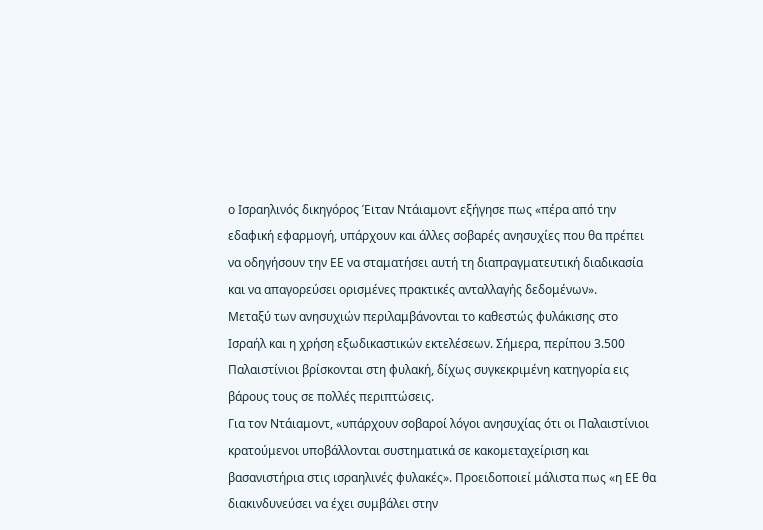ο Ισραηλινός δικηγόρος Έιταν Ντάιαμοντ εξήγησε πως «πέρα από την εδαφική εφαρμογή, υπάρχουν και άλλες σοβαρές ανησυχίες που θα πρέπει να οδηγήσουν την ΕΕ να σταματήσει αυτή τη διαπραγματευτική διαδικασία και να απαγορεύσει ορισμένες πρακτικές ανταλλαγής δεδομένων».
Μεταξύ των ανησυχιών περιλαμβάνονται το καθεστώς φυλάκισης στο Ισραήλ και η χρήση εξωδικαστικών εκτελέσεων. Σήμερα, περίπου 3.500 Παλαιστίνιοι βρίσκονται στη φυλακή, δίχως συγκεκριμένη κατηγορία εις βάρους τους σε πολλές περιπτώσεις.
Για τον Ντάιαμοντ, «υπάρχουν σοβαροί λόγοι ανησυχίας ότι οι Παλαιστίνιοι κρατούμενοι υποβάλλονται συστηματικά σε κακομεταχείριση και βασανιστήρια στις ισραηλινές φυλακές». Προειδοποιεί μάλιστα πως «η ΕΕ θα διακινδυνεύσει να έχει συμβάλει στην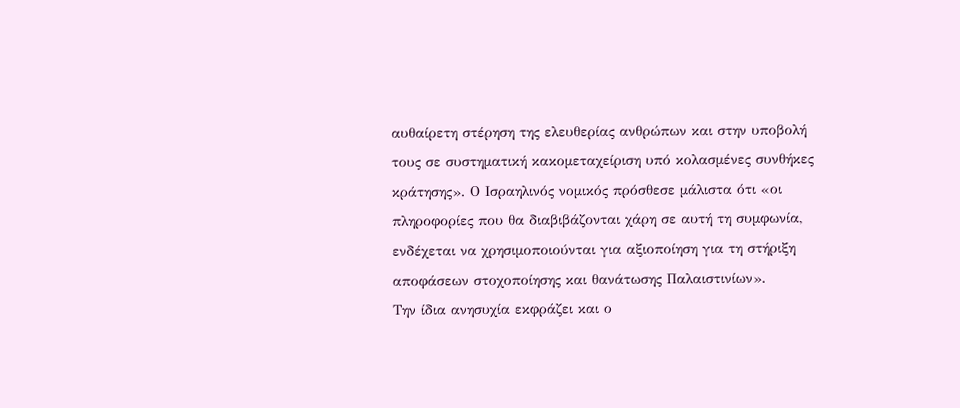αυθαίρετη στέρηση της ελευθερίας ανθρώπων και στην υποβολή τους σε συστηματική κακομεταχείριση υπό κολασμένες συνθήκες κράτησης». Ο Ισραηλινός νομικός πρόσθεσε μάλιστα ότι «οι πληροφορίες που θα διαβιβάζονται χάρη σε αυτή τη συμφωνία, ενδέχεται να χρησιμοποιούνται για αξιοποίηση για τη στήριξη αποφάσεων στοχοποίησης και θανάτωσης Παλαιστινίων».
Την ίδια ανησυχία εκφράζει και ο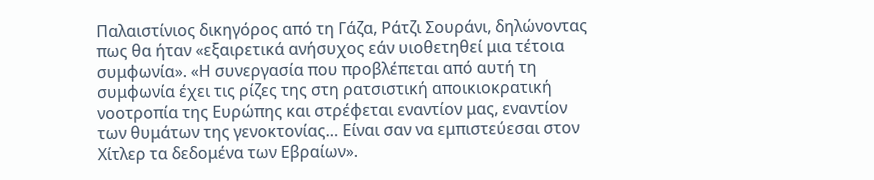Παλαιστίνιος δικηγόρος από τη Γάζα, Ράτζι Σουράνι, δηλώνοντας πως θα ήταν «εξαιρετικά ανήσυχος εάν υιοθετηθεί μια τέτοια συμφωνία». «Η συνεργασία που προβλέπεται από αυτή τη συμφωνία έχει τις ρίζες της στη ρατσιστική αποικιοκρατική νοοτροπία της Ευρώπης και στρέφεται εναντίον μας, εναντίον των θυμάτων της γενοκτονίας… Είναι σαν να εμπιστεύεσαι στον Χίτλερ τα δεδομένα των Εβραίων».